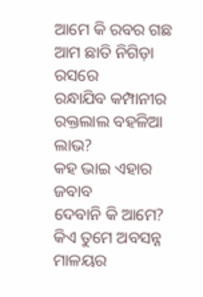ଆମେ କି ରବର ଗଛ
ଆମ ଛାତି ନିଗିଡ଼ା ରସରେ
ରନ୍ଧାଯିବ କମ୍ପାନୀର ରକ୍ତଲାଲ ବହଳିଆ ଲାଭ?
କହ ଭାଇ ଏହାର ଜବାବ
ଦେବାନି କି ଆମେ?
କିଏ ତୁମେ ଅବସନ୍ନ ମାଳୟର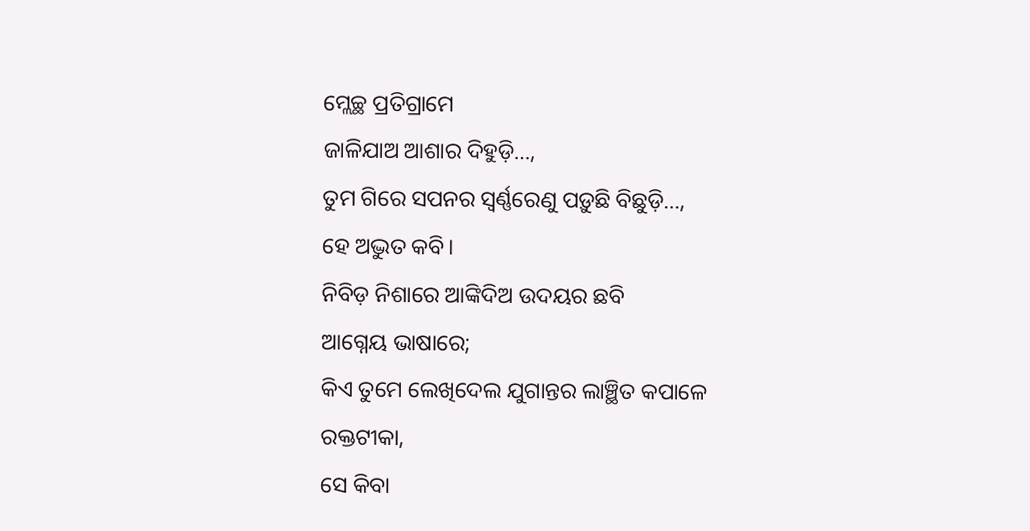ମ୍ଲେଚ୍ଛ ପ୍ରତିଗ୍ରାମେ
ଜାଳିଯାଅ ଆଶାର ଦିହୁଡ଼ି…,
ତୁମ ଗିରେ ସପନର ସ୍ବର୍ଣ୍ଣରେଣୁ ପଡ଼ୁଛି ବିଛୁଡ଼ି…,
ହେ ଅଦ୍ଭୁତ କବି।
ନିବିଡ଼ ନିଶାରେ ଆଙ୍କିଦିଅ ଉଦୟର ଛବି
ଆଗ୍ନେୟ ଭାଷାରେ;
କିଏ ତୁମେ ଲେଖିଦେଲ ଯୁଗାନ୍ତର ଲାଞ୍ଛିତ କପାଳେ
ରକ୍ତଟୀକା,
ସେ କିବା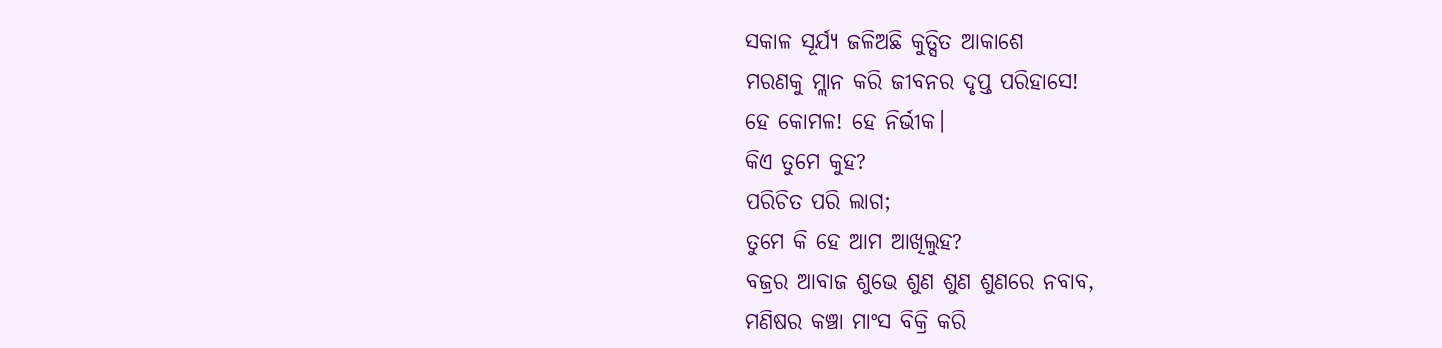ସକାଳ ସୂର୍ଯ୍ୟ ଜଳିଅଛି କୁତ୍ସିତ ଆକାଶେ
ମରଣକୁ ମ୍ଲାନ କରି ଜୀବନର ଦୃପ୍ତ ପରିହାସେ!
ହେ କୋମଳ! ହେ ନିର୍ଭୀକ।
କିଏ ତୁମେ କୁହ?
ପରିଚିତ ପରି ଲାଗ;
ତୁମେ କି ହେ ଆମ ଆଖିଲୁହ?
ବଜ୍ରର ଆବାଜ ଶୁଭେ ଶୁଣ ଶୁଣ ଶୁଣରେ ନବାବ,
ମଣିଷର କଞ୍ଚା ମାଂସ ବିକ୍ରି କରି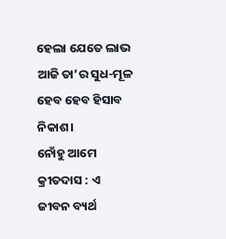ହେଲା ଯେତେ ଲାଭ
ଆଜି ତା’ର ସୁଧ-ମୂଳ ହେବ ହେବ ହିସାବ ନିକାଶ।
ନୋଁହୁ ଆମେ କ୍ରୀତଦାସ : ଏ ଜୀବନ ବ୍ୟର୍ଥ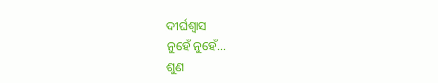ଦୀର୍ଘଶ୍ବାସ
ନୁହେଁ ନୁହେଁ…
ଶୁଣ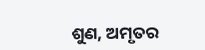ଶୁଣ, ଅମୃତର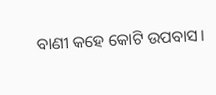ବାଣୀ କହେ କୋଟି ଉପବାସ।